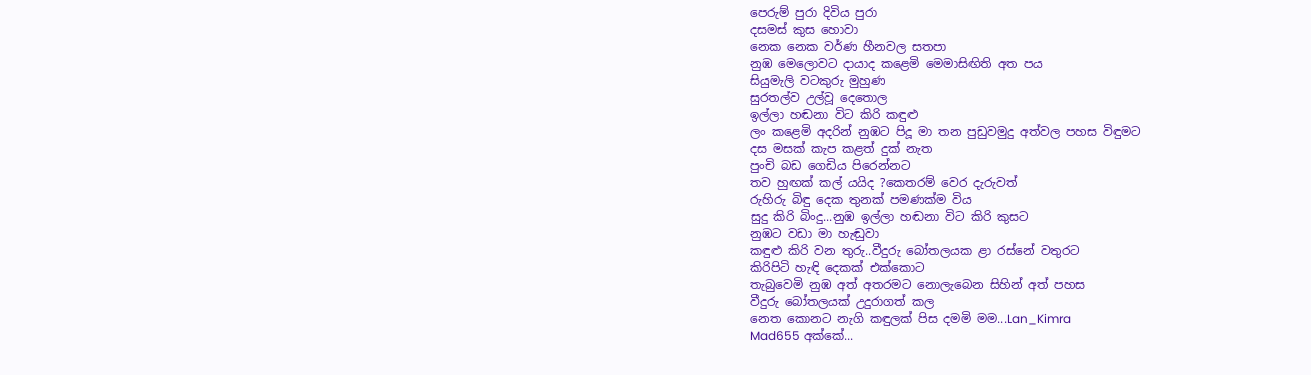පෙරුම් පුරා දිවිය පුරා
දසමස් කුස හොවා
නෙක නෙක වර්ණ හීනවල සතපා
නුඹ මෙලොවට දායාද කළෙමි මෙමාසිඟිති අත පය
සියුමැලි වටකුරු මුහුණ
සුරතල්ව උල්වූ දෙතොල
ඉල්ලා හඬනා විට කිරි කඳුළු
ලං කළෙමි අදරින් නුඹට පිදූ මා තන පුඩුවමුදු අත්වල පහස විඳුමට
දස මසක් කැප කළත් දුක් නැත
පුංචි බඩ ගෙඩිය පිරෙන්නට
තව හුඟක් කල් යයිද ?කෙතරම් වෙර දැරුවත්
රුහිරු බිඳු දෙක තුනක් පමණක්ම විය
සුදු කිරි බිංදු...නුඹ ඉල්ලා හඬනා විට කිරි කුසට
නුඹට වඩා මා හැඬුවා
කඳුළු කිරි වන තුරු..වීදුරු බෝතලයක ළා රස්නේ වතුරට
කිරිපිටි හැඳි දෙකක් එක්කොට
තැබුවෙමි නුඹ අත් අතරමට නොලැබෙන සිහින් අත් පහස
වීදුරු බෝතලයක් උදුරාගත් කල
නෙත කොනට නැගි කඳුලක් පිස දමමි මම...Lan_Kimra
Mad655 අක්කේ...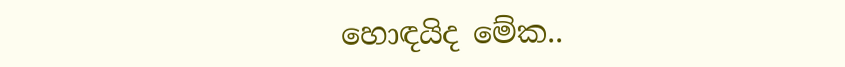හොඳයිද මේක..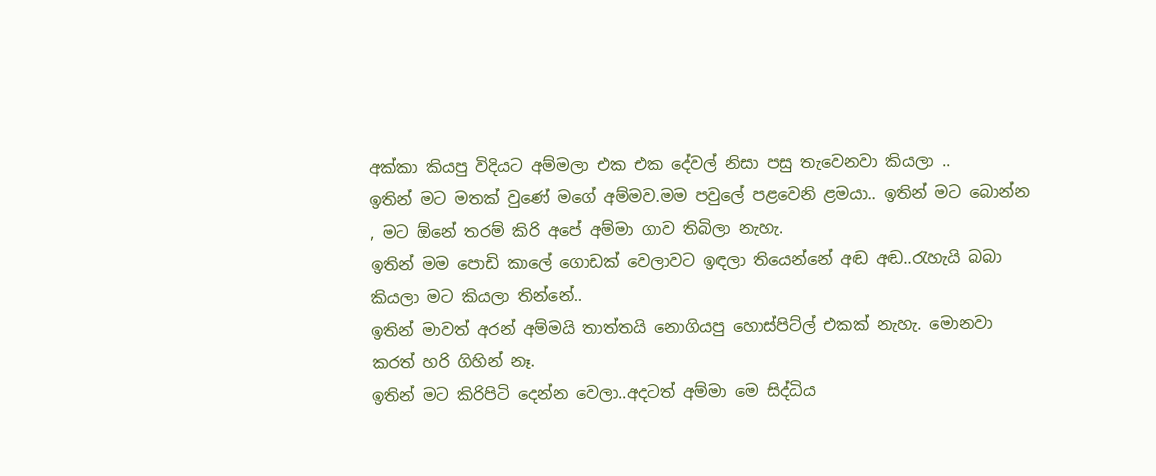අක්කා කියපු විදියට අම්මලා එක එක දේවල් නිසා පසු තැවෙනවා කියලා ..
ඉතින් මට මතක් වුණේ මගේ අම්මව.මම පවුලේ පළවෙනි ළමයා.. ඉතින් මට බොන්න , මට ඕනේ තරම් කිරි අපේ අම්මා ගාව තිබිලා නැහැ.
ඉතින් මම පොඩි කාලේ ගොඩක් වෙලාවට ඉඳලා තියෙන්නේ අඬ අඬ..රැහැයි බබා කියලා මට කියලා තින්නේ..
ඉතින් මාවත් අරන් අම්මයි තාත්තයි නොගියපු හොස්පිට්ල් එකක් නැහැ. මොනවා කරත් හරි ගිහින් නෑ.
ඉතින් මට කිරිපිටි දෙන්න වෙලා..අදටත් අම්මා මෙ සිද්ධිය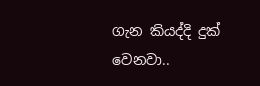ගැන කියද්දි දුක් වෙනවා..